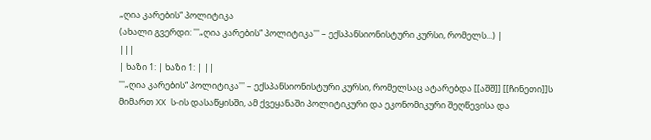„ღია კარების“ პოლიტიკა
(ახალი გვერდი: '''„ღია კარების“ პოლიტიკა''' – ექსპანსიონისტური კურსი, რომელს...) |
|||
| ხაზი 1: | ხაზი 1: | ||
'''„ღია კარების“ პოლიტიკა''' – ექსპანსიონისტური კურსი, რომელსაც ატარებდა [[აშშ]] [[ჩინეთი]]ს მიმართ XX ს-ის დასაწყისში, ამ ქვეყანაში პოლიტიკური და ეკონომიკური შეღწევისა და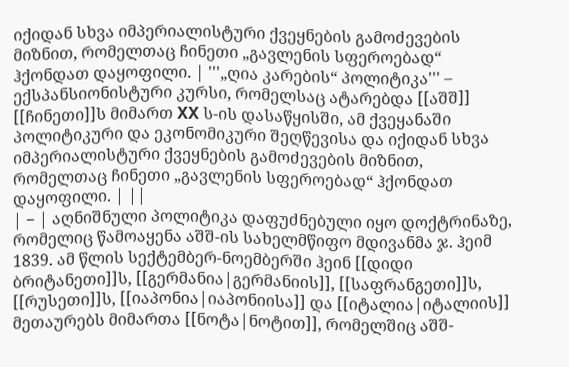იქიდან სხვა იმპერიალისტური ქვეყნების გამოძევების მიზნით, რომელთაც ჩინეთი „გავლენის სფეროებად“ ჰქონდათ დაყოფილი. | '''„ღია კარების“ პოლიტიკა''' – ექსპანსიონისტური კურსი, რომელსაც ატარებდა [[აშშ]] [[ჩინეთი]]ს მიმართ XX ს-ის დასაწყისში, ამ ქვეყანაში პოლიტიკური და ეკონომიკური შეღწევისა და იქიდან სხვა იმპერიალისტური ქვეყნების გამოძევების მიზნით, რომელთაც ჩინეთი „გავლენის სფეროებად“ ჰქონდათ დაყოფილი. | ||
| − | აღნიშნული პოლიტიკა დაფუძნებული იყო დოქტრინაზე, რომელიც წამოაყენა აშშ-ის სახელმწიფო მდივანმა ჯ. ჰეიმ 1839. ამ წლის სექტემბერ-ნოემბერში ჰეინ [[დიდი ბრიტანეთი]]ს, [[გერმანია|გერმანიის]], [[საფრანგეთი]]ს, [[რუსეთი]]ს, [[იაპონია|იაპონიისა]] და [[იტალია|იტალიის]] მეთაურებს მიმართა [[ნოტა|ნოტით]], რომელშიც აშშ-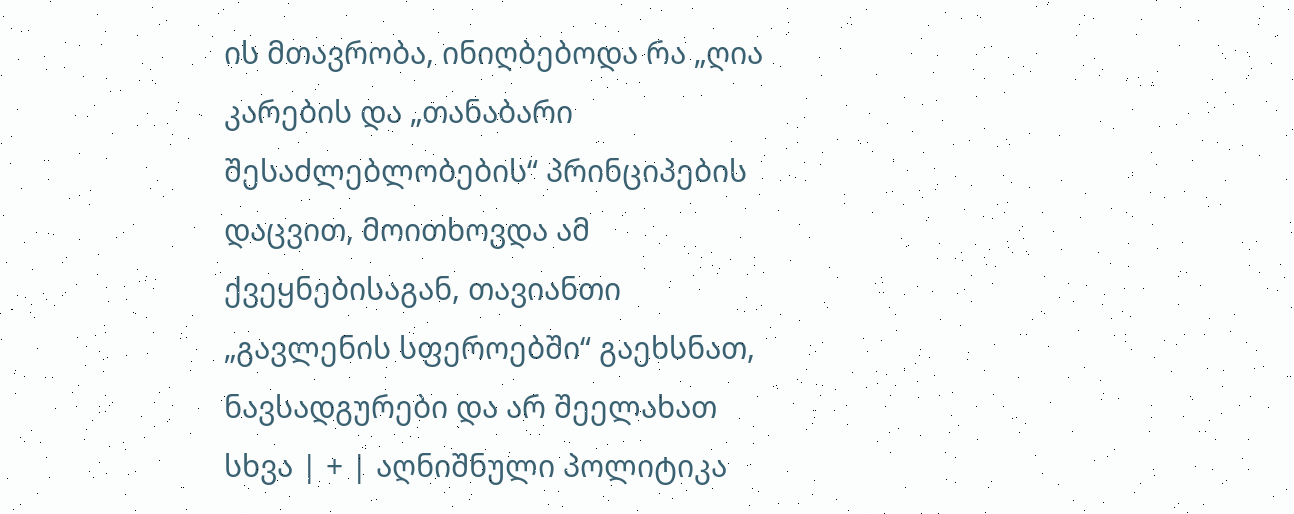ის მთავრობა, ინიღბებოდა რა „ღია კარების და „თანაბარი შესაძლებლობების“ პრინციპების დაცვით, მოითხოვდა ამ ქვეყნებისაგან, თავიანთი „გავლენის სფეროებში“ გაეხსნათ, ნავსადგურები და არ შეელახათ სხვა | + | აღნიშნული პოლიტიკა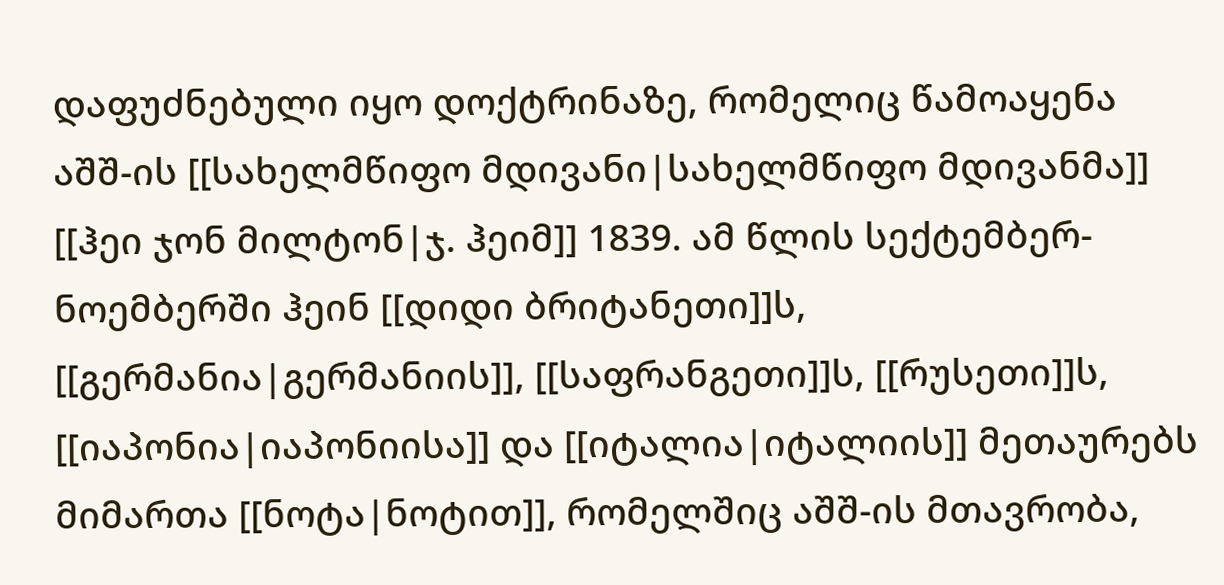დაფუძნებული იყო დოქტრინაზე, რომელიც წამოაყენა აშშ-ის [[სახელმწიფო მდივანი|სახელმწიფო მდივანმა]] [[ჰეი ჯონ მილტონ|ჯ. ჰეიმ]] 1839. ამ წლის სექტემბერ-ნოემბერში ჰეინ [[დიდი ბრიტანეთი]]ს, [[გერმანია|გერმანიის]], [[საფრანგეთი]]ს, [[რუსეთი]]ს, [[იაპონია|იაპონიისა]] და [[იტალია|იტალიის]] მეთაურებს მიმართა [[ნოტა|ნოტით]], რომელშიც აშშ-ის მთავრობა,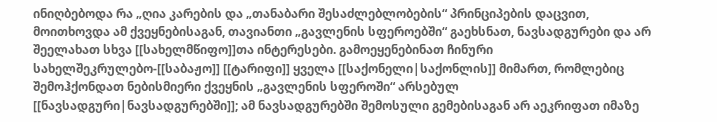ინიღბებოდა რა „ღია კარების და „თანაბარი შესაძლებლობების“ პრინციპების დაცვით, მოითხოვდა ამ ქვეყნებისაგან, თავიანთი „გავლენის სფეროებში“ გაეხსნათ, ნავსადგურები და არ შეელახათ სხვა [[სახელმწიფო]]თა ინტერესები. გამოეყენებინათ ჩინური სახელშეკრულებო-[[საბაჟო]] [[ტარიფი]] ყველა [[საქონელი|საქონლის]] მიმართ, რომლებიც შემოჰქონდათ ნებისმიერი ქვეყნის „გავლენის სფეროში“ არსებულ [[ნავსადგური|ნავსადგურებში]]; ამ ნავსადგურებში შემოსული გემებისაგან არ აეკრიფათ იმაზე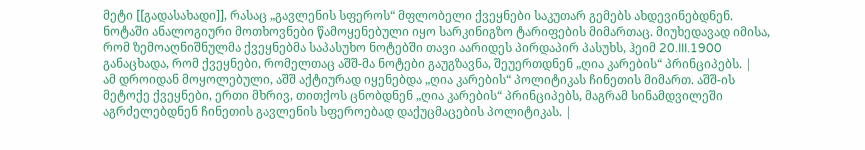მეტი [[გადასახადი]], რასაც „გავლენის სფეროს“ მფლობელი ქვეყნები საკუთარ გემებს ახდევინებდნენ. ნოტაში ანალოგიური მოთხოვნები წამოყენებული იყო სარკინიგზო ტარიფების მიმართაც. მიუხედავად იმისა, რომ ზემოაღნიშნულმა ქვეყნებმა საპასუხო ნოტებში თავი აარიდეს პირდაპირ პასუხს, ჰეიმ 20.III.1900 განაცხადა, რომ ქვეყნები, რომელთაც აშშ-მა ნოტები გაუგზავნა, შეუერთდნენ „ღია კარების“ პრინციპებს. |
ამ დროიდან მოყოლებული, აშშ აქტიურად იყენებდა „ღია კარების“ პოლიტიკას ჩინეთის მიმართ. აშშ-ის მეტოქე ქვეყნები, ერთი მხრივ, თითქოს ცნობდნენ „ღია კარების“ პრინციპებს, მაგრამ სინამდვილეში აგრძელებდნენ ჩინეთის გავლენის სფეროებად დაქუცმაცების პოლიტიკას. |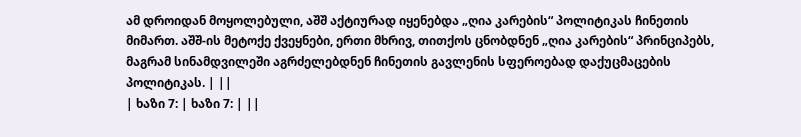ამ დროიდან მოყოლებული, აშშ აქტიურად იყენებდა „ღია კარების“ პოლიტიკას ჩინეთის მიმართ. აშშ-ის მეტოქე ქვეყნები, ერთი მხრივ, თითქოს ცნობდნენ „ღია კარების“ პრინციპებს, მაგრამ სინამდვილეში აგრძელებდნენ ჩინეთის გავლენის სფეროებად დაქუცმაცების პოლიტიკას. | ||
| ხაზი 7: | ხაზი 7: | ||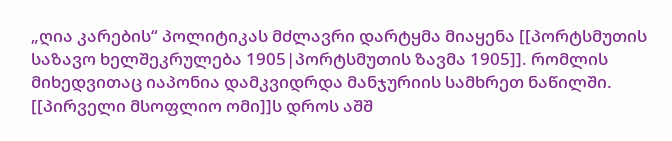„ღია კარების“ პოლიტიკას მძლავრი დარტყმა მიაყენა [[პორტსმუთის საზავო ხელშეკრულება 1905|პორტსმუთის ზავმა 1905]]. რომლის მიხედვითაც იაპონია დამკვიდრდა მანჯურიის სამხრეთ ნაწილში. [[პირველი მსოფლიო ომი]]ს დროს აშშ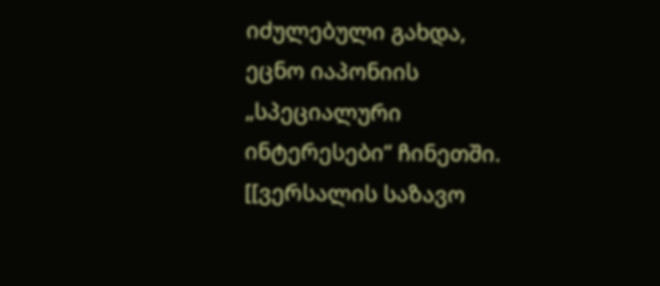იძულებული გახდა, ეცნო იაპონიის „სპეციალური ინტერესები“ ჩინეთში. [[ვერსალის საზავო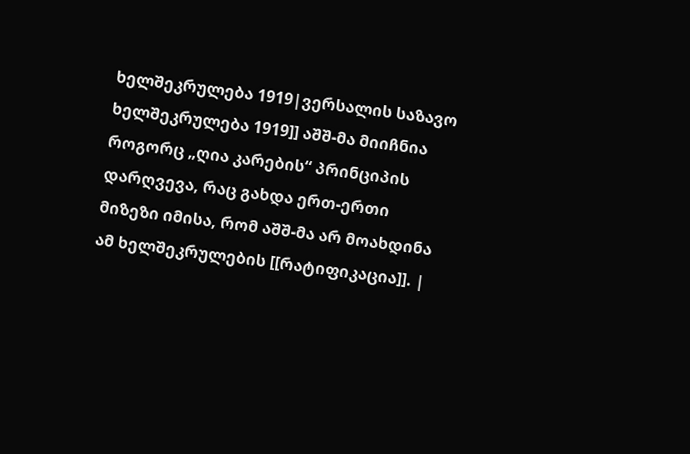ხელშეკრულება 1919|ვერსალის საზავო ხელშეკრულება 1919]] აშშ-მა მიიჩნია როგორც „ღია კარების“ პრინციპის დარღვევა, რაც გახდა ერთ-ერთი მიზეზი იმისა, რომ აშშ-მა არ მოახდინა ამ ხელშეკრულების [[რატიფიკაცია]]. |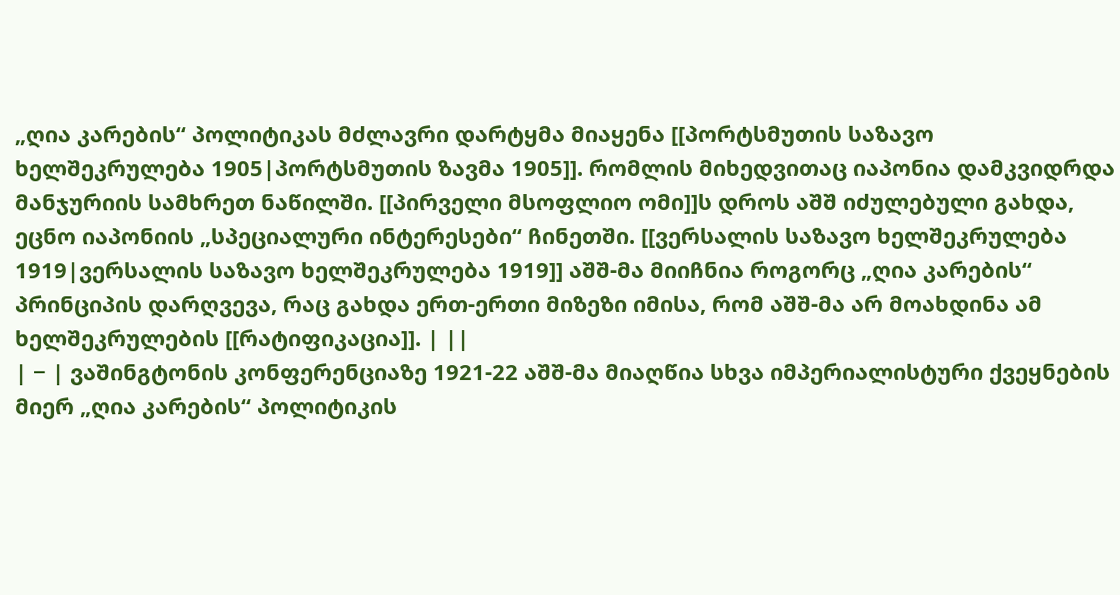„ღია კარების“ პოლიტიკას მძლავრი დარტყმა მიაყენა [[პორტსმუთის საზავო ხელშეკრულება 1905|პორტსმუთის ზავმა 1905]]. რომლის მიხედვითაც იაპონია დამკვიდრდა მანჯურიის სამხრეთ ნაწილში. [[პირველი მსოფლიო ომი]]ს დროს აშშ იძულებული გახდა, ეცნო იაპონიის „სპეციალური ინტერესები“ ჩინეთში. [[ვერსალის საზავო ხელშეკრულება 1919|ვერსალის საზავო ხელშეკრულება 1919]] აშშ-მა მიიჩნია როგორც „ღია კარების“ პრინციპის დარღვევა, რაც გახდა ერთ-ერთი მიზეზი იმისა, რომ აშშ-მა არ მოახდინა ამ ხელშეკრულების [[რატიფიკაცია]]. | ||
| − | ვაშინგტონის კონფერენციაზე 1921-22 აშშ-მა მიაღწია სხვა იმპერიალისტური ქვეყნების მიერ „ღია კარების“ პოლიტიკის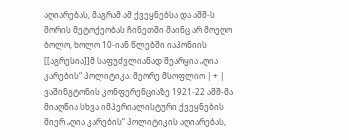აღიარებას, მაგრამ ამ ქვეყნებსა და აშშ-ს შორის მეტოქეობას ჩინეთში მაინც არ მოეღო ბოლო, ხოლო 10-იან წლებში იაპონიის [[აგრესია]]მ საფუძვლიანად შეარყია „ღია კარების“ პოლიტიკა. მეორე მსოფლიო | + | ვაშინგტონის კონფერენციაზე 1921-22 აშშ-მა მიაღწია სხვა იმპერიალისტური ქვეყნების მიერ „ღია კარების“ პოლიტიკის აღიარებას,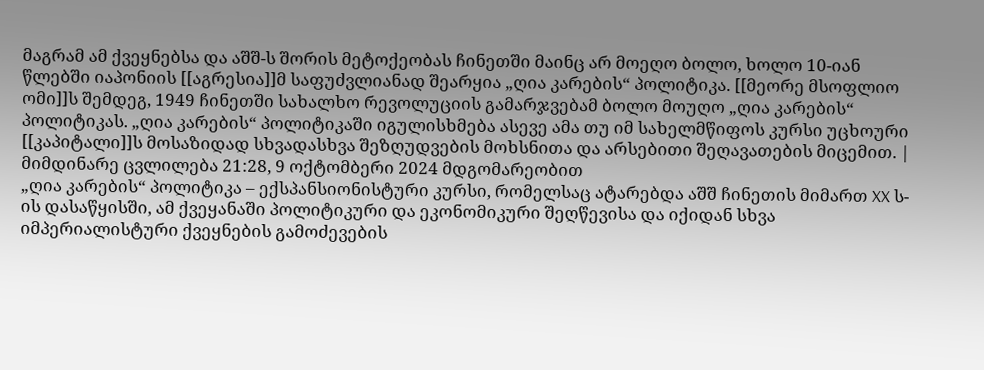მაგრამ ამ ქვეყნებსა და აშშ-ს შორის მეტოქეობას ჩინეთში მაინც არ მოეღო ბოლო, ხოლო 10-იან წლებში იაპონიის [[აგრესია]]მ საფუძვლიანად შეარყია „ღია კარების“ პოლიტიკა. [[მეორე მსოფლიო ომი]]ს შემდეგ, 1949 ჩინეთში სახალხო რევოლუციის გამარჯვებამ ბოლო მოუღო „ღია კარების“ პოლიტიკას. „ღია კარების“ პოლიტიკაში იგულისხმება ასევე ამა თუ იმ სახელმწიფოს კურსი უცხოური [[კაპიტალი]]ს მოსაზიდად სხვადასხვა შეზღუდვების მოხსნითა და არსებითი შეღავათების მიცემით. |
მიმდინარე ცვლილება 21:28, 9 ოქტომბერი 2024 მდგომარეობით
„ღია კარების“ პოლიტიკა – ექსპანსიონისტური კურსი, რომელსაც ატარებდა აშშ ჩინეთის მიმართ XX ს-ის დასაწყისში, ამ ქვეყანაში პოლიტიკური და ეკონომიკური შეღწევისა და იქიდან სხვა იმპერიალისტური ქვეყნების გამოძევების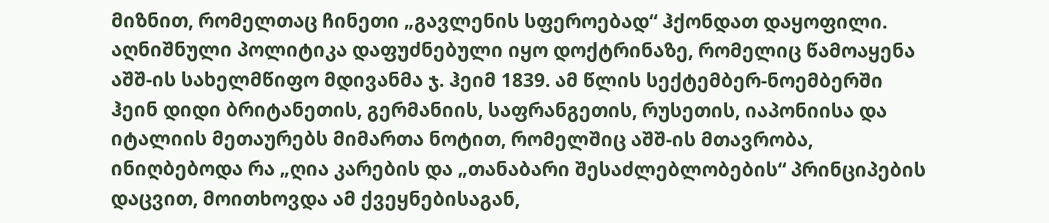მიზნით, რომელთაც ჩინეთი „გავლენის სფეროებად“ ჰქონდათ დაყოფილი.
აღნიშნული პოლიტიკა დაფუძნებული იყო დოქტრინაზე, რომელიც წამოაყენა აშშ-ის სახელმწიფო მდივანმა ჯ. ჰეიმ 1839. ამ წლის სექტემბერ-ნოემბერში ჰეინ დიდი ბრიტანეთის, გერმანიის, საფრანგეთის, რუსეთის, იაპონიისა და იტალიის მეთაურებს მიმართა ნოტით, რომელშიც აშშ-ის მთავრობა, ინიღბებოდა რა „ღია კარების და „თანაბარი შესაძლებლობების“ პრინციპების დაცვით, მოითხოვდა ამ ქვეყნებისაგან,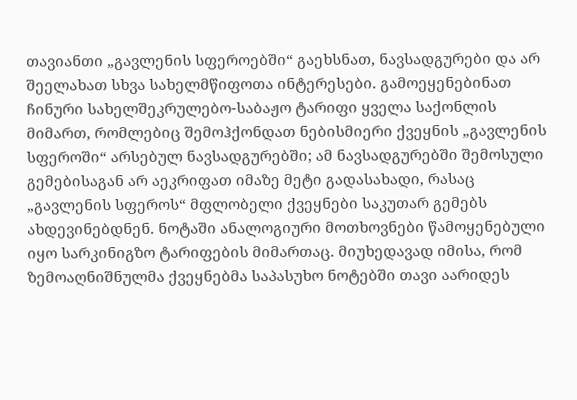თავიანთი „გავლენის სფეროებში“ გაეხსნათ, ნავსადგურები და არ შეელახათ სხვა სახელმწიფოთა ინტერესები. გამოეყენებინათ ჩინური სახელშეკრულებო-საბაჟო ტარიფი ყველა საქონლის მიმართ, რომლებიც შემოჰქონდათ ნებისმიერი ქვეყნის „გავლენის სფეროში“ არსებულ ნავსადგურებში; ამ ნავსადგურებში შემოსული გემებისაგან არ აეკრიფათ იმაზე მეტი გადასახადი, რასაც „გავლენის სფეროს“ მფლობელი ქვეყნები საკუთარ გემებს ახდევინებდნენ. ნოტაში ანალოგიური მოთხოვნები წამოყენებული იყო სარკინიგზო ტარიფების მიმართაც. მიუხედავად იმისა, რომ ზემოაღნიშნულმა ქვეყნებმა საპასუხო ნოტებში თავი აარიდეს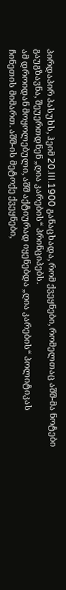პირდაპირ პასუხს, ჰეიმ 20.III.1900 განაცხადა, რომ ქვეყნები, რომელთაც აშშ-მა ნოტები გაუგზავნა, შეუერთდნენ „ღია კარების“ პრინციპებს.
ამ დროიდან მოყოლებული, აშშ აქტიურად იყენებდა „ღია კარების“ პოლიტიკას ჩინეთის მიმართ. აშშ-ის მეტოქე ქვეყნები,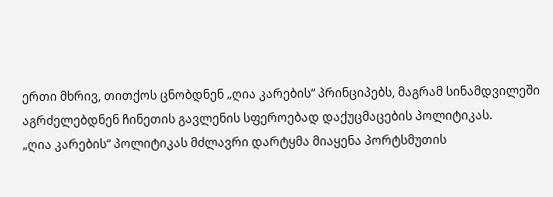ერთი მხრივ, თითქოს ცნობდნენ „ღია კარების“ პრინციპებს, მაგრამ სინამდვილეში აგრძელებდნენ ჩინეთის გავლენის სფეროებად დაქუცმაცების პოლიტიკას.
„ღია კარების“ პოლიტიკას მძლავრი დარტყმა მიაყენა პორტსმუთის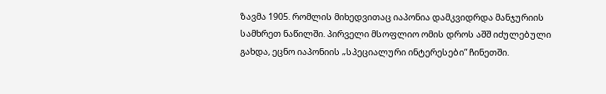ზავმა 1905. რომლის მიხედვითაც იაპონია დამკვიდრდა მანჯურიის სამხრეთ ნაწილში. პირველი მსოფლიო ომის დროს აშშ იძულებული გახდა, ეცნო იაპონიის „სპეციალური ინტერესები“ ჩინეთში.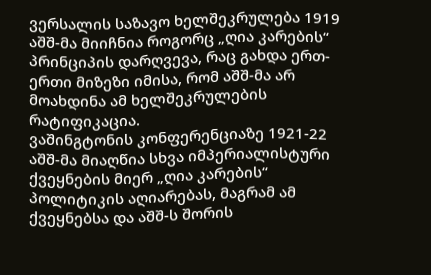ვერსალის საზავო ხელშეკრულება 1919 აშშ-მა მიიჩნია როგორც „ღია კარების“ პრინციპის დარღვევა, რაც გახდა ერთ-ერთი მიზეზი იმისა, რომ აშშ-მა არ მოახდინა ამ ხელშეკრულების რატიფიკაცია.
ვაშინგტონის კონფერენციაზე 1921-22 აშშ-მა მიაღწია სხვა იმპერიალისტური ქვეყნების მიერ „ღია კარების“ პოლიტიკის აღიარებას, მაგრამ ამ ქვეყნებსა და აშშ-ს შორის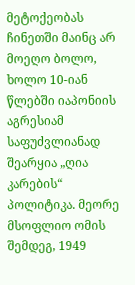მეტოქეობას ჩინეთში მაინც არ მოეღო ბოლო, ხოლო 10-იან წლებში იაპონიის აგრესიამ საფუძვლიანად შეარყია „ღია კარების“ პოლიტიკა. მეორე მსოფლიო ომის შემდეგ, 1949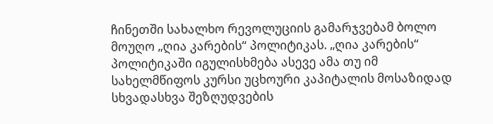ჩინეთში სახალხო რევოლუციის გამარჯვებამ ბოლო მოუღო „ღია კარების“ პოლიტიკას. „ღია კარების“ პოლიტიკაში იგულისხმება ასევე ამა თუ იმ სახელმწიფოს კურსი უცხოური კაპიტალის მოსაზიდად სხვადასხვა შეზღუდვების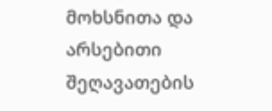მოხსნითა და არსებითი შეღავათების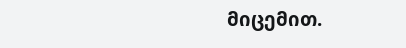მიცემით.